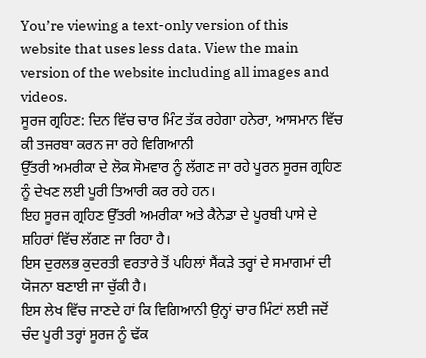You’re viewing a text-only version of this website that uses less data. View the main version of the website including all images and videos.
ਸੂਰਜ ਗ੍ਰਹਿਣ: ਦਿਨ ਵਿੱਚ ਚਾਰ ਮਿੰਟ ਤੱਕ ਰਹੇਗਾ ਹਨੇਰਾ, ਆਸਮਾਨ ਵਿੱਚ ਕੀ ਤਜਰਬਾ ਕਰਨ ਜਾ ਰਹੇ ਵਿਗਿਆਨੀ
ਉੱਤਰੀ ਅਮਰੀਕਾ ਦੇ ਲੋਕ ਸੋਮਵਾਰ ਨੂੰ ਲੱਗਣ ਜਾ ਰਹੇ ਪੂਰਨ ਸੂਰਜ ਗ੍ਰਹਿਣ ਨੂੰ ਦੇਖਣ ਲਈ ਪੂਰੀ ਤਿਆਰੀ ਕਰ ਰਹੇ ਹਨ।
ਇਹ ਸੂਰਜ ਗ੍ਰਹਿਣ ਉੱਤਰੀ ਅਮਰੀਕਾ ਅਤੇ ਕੈਨੇਡਾ ਦੇ ਪੂਰਬੀ ਪਾਸੇ ਦੇ ਸ਼ਹਿਰਾਂ ਵਿੱਚ ਲੱਗਣ ਜਾ ਰਿਹਾ ਹੈ।
ਇਸ ਦੁਰਲਭ ਕੁਦਰਤੀ ਵਰਤਾਰੇ ਤੋਂ ਪਹਿਲਾਂ ਸੈਂਕੜੇ ਤਰ੍ਹਾਂ ਦੇ ਸਮਾਗਮਾਂ ਦੀ ਯੋਜਨਾ ਬਣਾਈ ਜਾ ਚੁੱਕੀ ਹੈ।
ਇਸ ਲੇਖ ਵਿੱਚ ਜਾਣਦੇ ਹਾਂ ਕਿ ਵਿਗਿਆਨੀ ਉਨ੍ਹਾਂ ਚਾਰ ਮਿੰਟਾਂ ਲਈ ਜਦੋਂ ਚੰਦ ਪੂਰੀ ਤਰ੍ਹਾਂ ਸੂਰਜ ਨੂੰ ਢੱਕ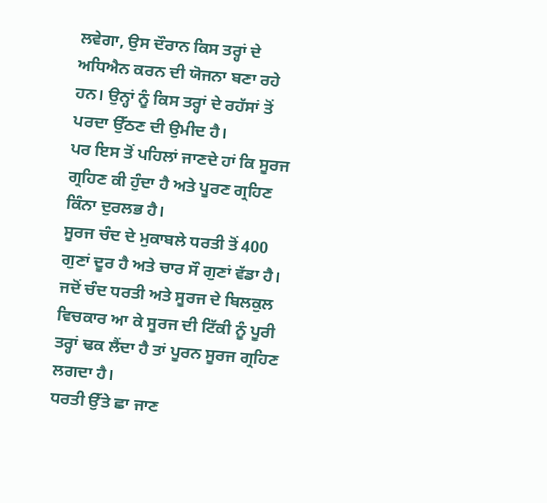ਲਵੇਗਾ, ਉਸ ਦੌਰਾਨ ਕਿਸ ਤਰ੍ਹਾਂ ਦੇ ਅਧਿਐਨ ਕਰਨ ਦੀ ਯੋਜਨਾ ਬਣਾ ਰਹੇ ਹਨ। ਉਨ੍ਹਾਂ ਨੂੰ ਕਿਸ ਤਰ੍ਹਾਂ ਦੇ ਰਹੱਸਾਂ ਤੋਂ ਪਰਦਾ ਉੱਠਣ ਦੀ ਉਮੀਦ ਹੈ।
ਪਰ ਇਸ ਤੋਂ ਪਹਿਲਾਂ ਜਾਣਦੇ ਹਾਂ ਕਿ ਸੂਰਜ ਗ੍ਰਹਿਣ ਕੀ ਹੁੰਦਾ ਹੈ ਅਤੇ ਪੂਰਣ ਗ੍ਰਹਿਣ ਕਿੰਨਾ ਦੁਰਲਭ ਹੈ।
ਸੂਰਜ ਚੰਦ ਦੇ ਮੁਕਾਬਲੇ ਧਰਤੀ ਤੋਂ 400 ਗੁਣਾਂ ਦੂਰ ਹੈ ਅਤੇ ਚਾਰ ਸੌ ਗੁਣਾਂ ਵੱਡਾ ਹੈ। ਜਦੋਂ ਚੰਦ ਧਰਤੀ ਅਤੇ ਸੂਰਜ ਦੇ ਬਿਲਕੁਲ ਵਿਚਕਾਰ ਆ ਕੇ ਸੂਰਜ ਦੀ ਟਿੱਕੀ ਨੂੰ ਪੂਰੀ ਤਰ੍ਹਾਂ ਢਕ ਲੈਂਦਾ ਹੈ ਤਾਂ ਪੂਰਨ ਸੂਰਜ ਗ੍ਰਹਿਣ ਲਗਦਾ ਹੈ।
ਧਰਤੀ ਉੱਤੇ ਛਾ ਜਾਣ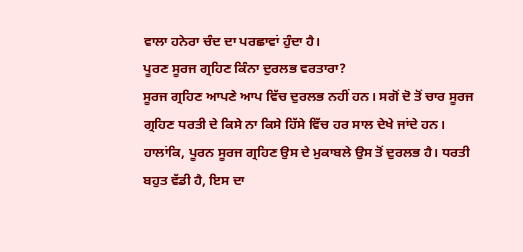ਵਾਲਾ ਹਨੇਰਾ ਚੰਦ ਦਾ ਪਰਛਾਵਾਂ ਹੁੰਦਾ ਹੈ।
ਪੂਰਣ ਸੂਰਜ ਗ੍ਰਹਿਣ ਕਿੰਨਾ ਦੁਰਲਭ ਵਰਤਾਰਾ?
ਸੂਰਜ ਗ੍ਰਹਿਣ ਆਪਣੇ ਆਪ ਵਿੱਚ ਦੁਰਲਭ ਨਹੀਂ ਹਨ। ਸਗੋਂ ਦੋ ਤੋਂ ਚਾਰ ਸੂਰਜ ਗ੍ਰਹਿਣ ਧਰਤੀ ਦੇ ਕਿਸੇ ਨਾ ਕਿਸੇ ਹਿੱਸੇ ਵਿੱਚ ਹਰ ਸਾਲ ਦੇਖੇ ਜਾਂਦੇ ਹਨ।
ਹਾਲਾਂਕਿ, ਪੂਰਨ ਸੂਰਜ ਗ੍ਰਹਿਣ ਉਸ ਦੇ ਮੁਕਾਬਲੇ ਉਸ ਤੋਂ ਦੁਰਲਭ ਹੈ। ਧਰਤੀ ਬਹੁਤ ਵੱਡੀ ਹੈ, ਇਸ ਦਾ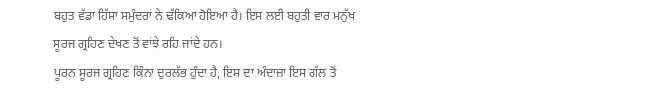ਬਹੁਤ ਵੱਡਾ ਹਿੱਸਾ ਸਮੁੰਦਰਾਂ ਨੇ ਢੱਕਿਆ ਹੋਇਆ ਹੈ। ਇਸ ਲਈ ਬਹੁਤੀ ਵਾਰ ਮਨੁੱਖ ਸੂਰਜ ਗ੍ਰਹਿਣ ਦੇਖਣ ਤੋਂ ਵਾਂਝੇ ਰਹਿ ਜਾਂਦੇ ਹਨ।
ਪੂਰਨ ਸੂਰਜ ਗ੍ਰਹਿਣ ਕਿੰਨਾ ਦੁਰਲੱਭ ਹੁੰਦਾ ਹੈ, ਇਸ ਦਾ ਅੰਦਾਜ਼ਾ ਇਸ ਗੱਲ ਤੋਂ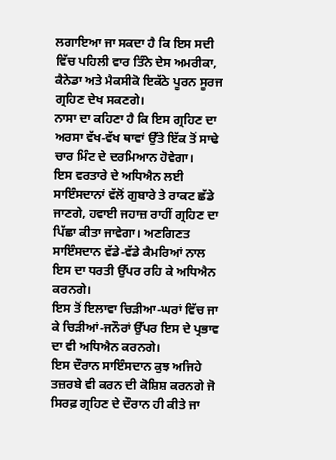ਲਗਾਇਆ ਜਾ ਸਕਦਾ ਹੈ ਕਿ ਇਸ ਸਦੀ ਵਿੱਚ ਪਹਿਲੀ ਵਾਰ ਤਿੰਨੇ ਦੇਸ ਅਮਰੀਕਾ, ਕੈਨੇਡਾ ਅਤੇ ਮੈਕਸੀਕੋ ਇਕੱਠੇ ਪੂਰਨ ਸੂਰਜ ਗ੍ਰਹਿਣ ਦੇਖ ਸਕਣਗੇ।
ਨਾਸਾ ਦਾ ਕਹਿਣਾ ਹੈ ਕਿ ਇਸ ਗ੍ਰਹਿਣ ਦਾ ਅਰਸਾ ਵੱਖ-ਵੱਖ ਥਾਵਾਂ ਉੱਤੇ ਇੱਕ ਤੋਂ ਸਾਢੇ ਚਾਰ ਮਿੰਟ ਦੇ ਦਰਮਿਆਨ ਹੋਵੇਗਾ।
ਇਸ ਵਰਤਾਰੇ ਦੇ ਅਧਿਐਨ ਲਈ ਸਾਇੰਸਦਾਨਾਂ ਵੱਲੋਂ ਗੁਬਾਰੇ ਤੇ ਰਾਕਟ ਛੱਡੇ ਜਾਣਗੇ, ਹਵਾਈ ਜਹਾਜ਼ ਰਾਹੀਂ ਗ੍ਰਹਿਣ ਦਾ ਪਿੱਛਾ ਕੀਤਾ ਜਾਵੇਗਾ। ਅਣਗਿਣਤ ਸਾਇੰਸਦਾਨ ਵੱਡੇ-ਵੱਡੇ ਕੈਮਰਿਆਂ ਨਾਲ ਇਸ ਦਾ ਧਰਤੀ ਉੱਪਰ ਰਹਿ ਕੇ ਅਧਿਐਨ ਕਰਨਗੇ।
ਇਸ ਤੋਂ ਇਲਾਵਾ ਚਿੜੀਆ-ਘਰਾਂ ਵਿੱਚ ਜਾ ਕੇ ਚਿੜੀਆਂ-ਜਨੌਰਾਂ ਉੱਪਰ ਇਸ ਦੇ ਪ੍ਰਭਾਵ ਦਾ ਵੀ ਅਧਿਐਨ ਕਰਨਗੇ।
ਇਸ ਦੌਰਾਨ ਸਾਇੰਸਦਾਨ ਕੁਝ ਅਜਿਹੇ ਤਜ਼ਰਬੇ ਵੀ ਕਰਨ ਦੀ ਕੋਸ਼ਿਸ਼ ਕਰਨਗੇ ਜੋ ਸਿਰਫ਼ ਗ੍ਰਹਿਣ ਦੇ ਦੌਰਾਨ ਹੀ ਕੀਤੇ ਜਾ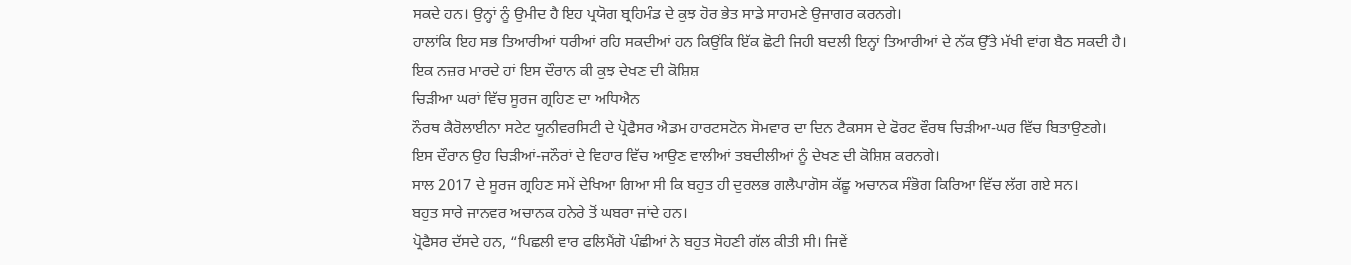ਸਕਦੇ ਹਨ। ਉਨ੍ਹਾਂ ਨੂੰ ਉਮੀਦ ਹੈ ਇਹ ਪ੍ਰਯੋਗ ਬ੍ਰਹਿਮੰਡ ਦੇ ਕੁਝ ਹੋਰ ਭੇਤ ਸਾਡੇ ਸਾਹਮਣੇ ਉਜਾਗਰ ਕਰਨਗੇ।
ਹਾਲਾਂਕਿ ਇਹ ਸਭ ਤਿਆਰੀਆਂ ਧਰੀਆਂ ਰਹਿ ਸਕਦੀਆਂ ਹਨ ਕਿਉਂਕਿ ਇੱਕ ਛੋਟੀ ਜਿਹੀ ਬਦਲੀ ਇਨ੍ਹਾਂ ਤਿਆਰੀਆਂ ਦੇ ਨੱਕ ਉੱਤੇ ਮੱਖੀ ਵਾਂਗ ਬੈਠ ਸਕਦੀ ਹੈ।
ਇਕ ਨਜ਼ਰ ਮਾਰਦੇ ਹਾਂ ਇਸ ਦੌਰਾਨ ਕੀ ਕੁਝ ਦੇਖਣ ਦੀ ਕੋਸ਼ਿਸ਼
ਚਿੜੀਆ ਘਰਾਂ ਵਿੱਚ ਸੂਰਜ ਗ੍ਰਹਿਣ ਦਾ ਅਧਿਐਨ
ਨੌਰਥ ਕੈਰੋਲਾਈਨਾ ਸਟੇਟ ਯੂਨੀਵਰਸਿਟੀ ਦੇ ਪ੍ਰੋਫੈਸਰ ਐਡਮ ਹਾਰਟਸਟੋਨ ਸੋਮਵਾਰ ਦਾ ਦਿਨ ਟੈਕਸਸ ਦੇ ਫੋਰਟ ਵੌਰਥ ਚਿੜੀਆ-ਘਰ ਵਿੱਚ ਬਿਤਾਉਣਗੇ।
ਇਸ ਦੌਰਾਨ ਉਹ ਚਿੜੀਆਂ-ਜਨੌਰਾਂ ਦੇ ਵਿਹਾਰ ਵਿੱਚ ਆਉਣ ਵਾਲੀਆਂ ਤਬਦੀਲੀਆਂ ਨੂੰ ਦੇਖਣ ਦੀ ਕੋਸ਼ਿਸ਼ ਕਰਨਗੇ।
ਸਾਲ 2017 ਦੇ ਸੂਰਜ ਗ੍ਰਹਿਣ ਸਮੇਂ ਦੇਖਿਆ ਗਿਆ ਸੀ ਕਿ ਬਹੁਤ ਹੀ ਦੁਰਲਭ ਗਲੈਪਾਗੋਸ ਕੱਛੂ ਅਚਾਨਕ ਸੰਭੋਗ ਕਿਰਿਆ ਵਿੱਚ ਲੱਗ ਗਏ ਸਨ।
ਬਹੁਤ ਸਾਰੇ ਜਾਨਵਰ ਅਚਾਨਕ ਹਨੇਰੇ ਤੋਂ ਘਬਰਾ ਜਾਂਦੇ ਹਨ।
ਪ੍ਰੋਫੈਸਰ ਦੱਸਦੇ ਹਨ, “ਪਿਛਲੀ ਵਾਰ ਫਲਿਮੈਂਗੋ ਪੰਛੀਆਂ ਨੇ ਬਹੁਤ ਸੋਹਣੀ ਗੱਲ ਕੀਤੀ ਸੀ। ਜਿਵੇਂ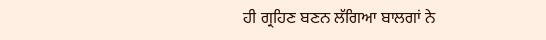ਹੀ ਗ੍ਰਹਿਣ ਬਣਨ ਲੱਗਿਆ ਬਾਲਗਾਂ ਨੇ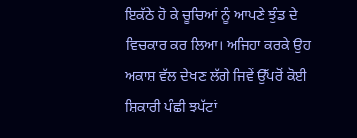ਇਕੱਠੇ ਹੋ ਕੇ ਚੂਚਿਆਂ ਨੂੰ ਆਪਣੇ ਝੁੰਡ ਦੇ ਵਿਚਕਾਰ ਕਰ ਲਿਆ। ਅਜਿਹਾ ਕਰਕੇ ਉਹ ਅਕਾਸ਼ ਵੱਲ ਦੇਖਣ ਲੱਗੇ ਜਿਵੇਂ ਉੱਪਰੋਂ ਕੋਈ ਸ਼ਿਕਾਰੀ ਪੰਛੀ ਝਪੱਟਾਂ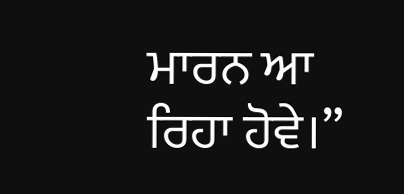ਮਾਰਨ ਆ ਰਿਹਾ ਹੋਵੇ।”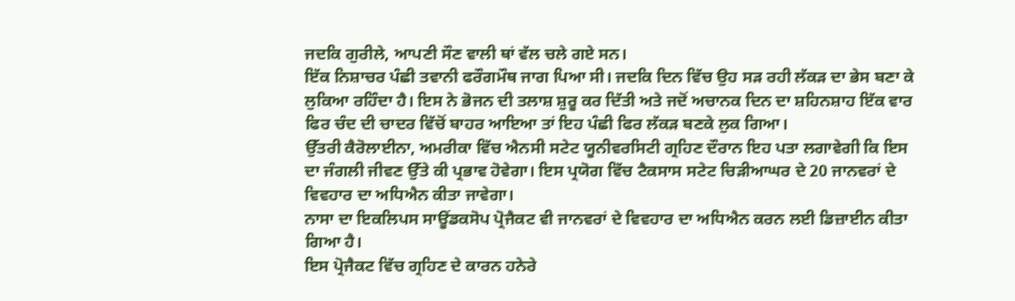ਜਦਕਿ ਗੁਰੀਲੇ, ਆਪਣੀ ਸੌਣ ਵਾਲੀ ਥਾਂ ਵੱਲ ਚਲੇ ਗਏ ਸਨ।
ਇੱਕ ਨਿਸ਼ਾਚਰ ਪੰਛੀ ਤਵਾਨੀ ਫਰੌਗਮੌਥ ਜਾਗ ਪਿਆ ਸੀ। ਜਦਕਿ ਦਿਨ ਵਿੱਚ ਉਹ ਸੜ ਰਹੀ ਲੱਕੜ ਦਾ ਭੇਸ ਬਣਾ ਕੇ ਲੁਕਿਆ ਰਹਿੰਦਾ ਹੈ। ਇਸ ਨੇ ਭੋਜਨ ਦੀ ਤਲਾਸ਼ ਸ਼ੁਰੂ ਕਰ ਦਿੱਤੀ ਅਤੇ ਜਦੋਂ ਅਚਾਨਕ ਦਿਨ ਦਾ ਸ਼ਹਿਨਸ਼ਾਹ ਇੱਕ ਵਾਰ ਫਿਰ ਚੰਦ ਦੀ ਚਾਦਰ ਵਿੱਚੋਂ ਬਾਹਰ ਆਇਆ ਤਾਂ ਇਹ ਪੰਛੀ ਫਿਰ ਲੱਕੜ ਬਣਕੇ ਲੁਕ ਗਿਆ।
ਉੱਤਰੀ ਕੈਰੋਲਾਈਨਾ, ਅਮਰੀਕਾ ਵਿੱਚ ਐਨਸੀ ਸਟੇਟ ਯੂਨੀਵਰਸਿਟੀ ਗ੍ਰਹਿਣ ਦੌਰਾਨ ਇਹ ਪਤਾ ਲਗਾਵੇਗੀ ਕਿ ਇਸ ਦਾ ਜੰਗਲੀ ਜੀਵਣ ਉੱਤੇ ਕੀ ਪ੍ਰਭਾਵ ਹੋਵੇਗਾ। ਇਸ ਪ੍ਰਯੋਗ ਵਿੱਚ ਟੈਕਸਾਸ ਸਟੇਟ ਚਿੜੀਆਘਰ ਦੇ 20 ਜਾਨਵਰਾਂ ਦੇ ਵਿਵਹਾਰ ਦਾ ਅਧਿਐਨ ਕੀਤਾ ਜਾਵੇਗਾ।
ਨਾਸਾ ਦਾ ਇਕਲਿਪਸ ਸਾਊਂਡਕਸੋਪ ਪ੍ਰੋਜੈਕਟ ਵੀ ਜਾਨਵਰਾਂ ਦੇ ਵਿਵਹਾਰ ਦਾ ਅਧਿਐਨ ਕਰਨ ਲਈ ਡਿਜ਼ਾਈਨ ਕੀਤਾ ਗਿਆ ਹੈ।
ਇਸ ਪ੍ਰੋਜੈਕਟ ਵਿੱਚ ਗ੍ਰਹਿਣ ਦੇ ਕਾਰਨ ਹਨੇਰੇ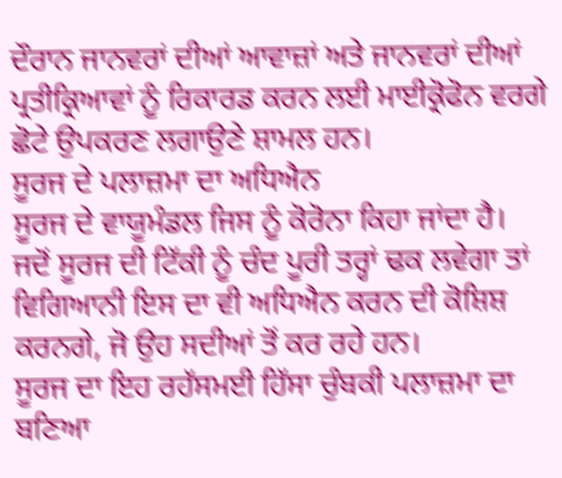ਦੌਰਾਨ ਜਾਨਵਰਾਂ ਦੀਆਂ ਆਵਾਜ਼ਾਂ ਅਤੇ ਜਾਨਵਰਾਂ ਦੀਆਂ ਪ੍ਰਤੀਕ੍ਰਿਆਵਾਂ ਨੂੰ ਰਿਕਾਰਡ ਕਰਨ ਲਈ ਮਾਈਕ੍ਰੋਫੋਨ ਵਰਗੇ ਛੋਟੇ ਉਪਕਰਣ ਲਗਾਉਣੇ ਸ਼ਾਮਲ ਹਨ।
ਸੂਰਜ ਦੇ ਪਲਾਜ਼ਮਾ ਦਾ ਅਧਿਐਨ
ਸੂਰਜ ਦੇ ਵਾਯੂਮੰਡਲ ਜਿਸ ਨੂੰ ਕੋਰੋਨਾ ਕਿਹਾ ਜਾਂਦਾ ਹੈ। ਜਦੋਂ ਸੂਰਜ ਦੀ ਟਿੱਕੀ ਨੂੰ ਚੰਦ ਪੂਰੀ ਤਰ੍ਹਾਂ ਢਕ ਲਵੇਗਾ ਤਾਂ ਵਿਗਿਆਨੀ ਇਸ ਦਾ ਵੀ ਅਧਿਐਨ ਕਰਨ ਦੀ ਕੋਸ਼ਿਸ਼ ਕਰਨਗੇ, ਜੋ ਉਹ ਸਦੀਆਂ ਤੋਂ ਕਰ ਰਹੇ ਹਨ।
ਸੂਰਜ ਦਾ ਇਹ ਰਹੱਸਮਈ ਹਿੱਸਾ ਚੁੰਬਕੀ ਪਲਾਜ਼ਮਾ ਦਾ ਬਣਿਆ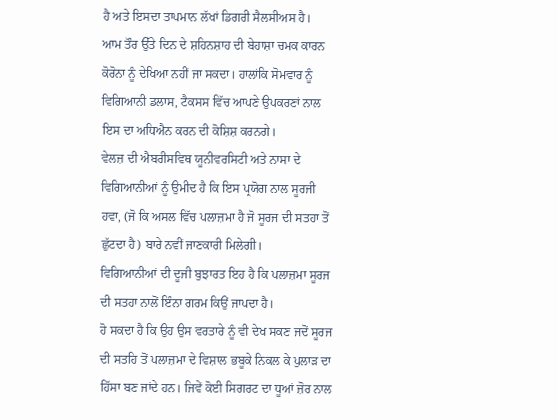ਹੈ ਅਤੇ ਇਸਦਾ ਤਾਪਮਾਨ ਲੱਖਾਂ ਡਿਗਰੀ ਸੈਲਸੀਅਸ ਹੈ।
ਆਮ ਤੌਰ ਉੱਤੇ ਦਿਨ ਦੇ ਸ਼ਹਿਨਸ਼ਾਹ ਦੀ ਬੇਹਾਸ਼ਾ ਚਮਕ ਕਾਰਨ ਕੋਰੋਨਾ ਨੂੰ ਦੇਖਿਆ ਨਹੀਂ ਜਾ ਸਕਦਾ। ਹਾਲਾਂਕਿ ਸੋਮਵਾਰ ਨੂੰ ਵਿਗਿਆਨੀ ਡਲਾਸ, ਟੈਕਸਸ ਵਿੱਚ ਆਪਣੇ ਉਪਕਰਣਾਂ ਨਾਲ ਇਸ ਦਾ ਅਧਿਐਨ ਕਰਨ ਦੀ ਕੋਸ਼ਿਸ਼ ਕਰਨਗੇ।
ਵੇਲਜ਼ ਦੀ ਐਬਰੀਸਵਿਥ ਯੂਨੀਵਰਸਿਟੀ ਅਤੇ ਨਾਸਾ ਦੇ ਵਿਗਿਆਨੀਆਂ ਨੂੰ ਉਮੀਦ ਹੈ ਕਿ ਇਸ ਪ੍ਰਯੋਗ ਨਾਲ ਸੂਰਜੀ ਹਵਾ, (ਜੋ ਕਿ ਅਸਲ ਵਿੱਚ ਪਲਾਜ਼ਮਾ ਹੈ ਜੋ ਸੂਰਜ ਦੀ ਸਤਹਾ ਤੋਂ ਛੁੱਟਦਾ ਹੈ) ਬਾਰੇ ਨਵੀਂ ਜਾਣਕਾਰੀ ਮਿਲੇਗੀ।
ਵਿਗਿਆਨੀਆਂ ਦੀ ਦੂਜੀ ਬੁਝਾਰਤ ਇਹ ਹੈ ਕਿ ਪਲਾਜ਼ਮਾ ਸੂਰਜ ਦੀ ਸਤਹਾ ਨਾਲੋਂ ਇੰਨਾ ਗਰਮ ਕਿਉਂ ਜਾਪਦਾ ਹੈ।
ਹੋ ਸਕਦਾ ਹੈ ਕਿ ਉਹ ਉਸ ਵਰਤਾਰੇ ਨੂੰ ਵੀ ਦੇਖ ਸਕਣ ਜਦੋਂ ਸੂਰਜ ਦੀ ਸਤਹਿ ਤੋਂ ਪਲਾਜ਼ਮਾ ਦੇ ਵਿਸ਼ਾਲ ਭਬੂਕੇ ਨਿਕਲ ਕੇ ਪੁਲਾੜ ਦਾ ਹਿੱਸਾ ਬਣ ਜਾਂਦੇ ਹਨ। ਜਿਵੇਂ ਕੋਈ ਸਿਗਰਟ ਦਾ ਧੂਆਂ ਜ਼ੋਰ ਨਾਲ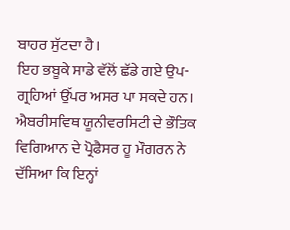ਬਾਹਰ ਸੁੱਟਦਾ ਹੈ।
ਇਹ ਭਬੂਕੇ ਸਾਡੇ ਵੱਲੋਂ ਛੱਡੇ ਗਏ ਉਪ-ਗ੍ਰਹਿਆਂ ਉੱਪਰ ਅਸਰ ਪਾ ਸਕਦੇ ਹਨ।
ਐਬਰੀਸਵਿਥ ਯੂਨੀਵਰਸਿਟੀ ਦੇ ਭੌਤਿਕ ਵਿਗਿਆਨ ਦੇ ਪ੍ਰੋਫੈਸਰ ਹੂ ਮੌਗਰਨ ਨੇ ਦੱਸਿਆ ਕਿ ਇਨ੍ਹਾਂ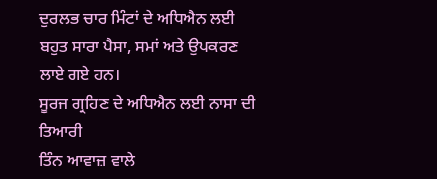ਦੁਰਲਭ ਚਾਰ ਮਿੰਟਾਂ ਦੇ ਅਧਿਐਨ ਲਈ ਬਹੁਤ ਸਾਰਾ ਪੈਸਾ, ਸਮਾਂ ਅਤੇ ਉਪਕਰਣ ਲਾਏ ਗਏ ਹਨ।
ਸੂਰਜ ਗ੍ਰਹਿਣ ਦੇ ਅਧਿਐਨ ਲਈ ਨਾਸਾ ਦੀ ਤਿਆਰੀ
ਤਿੰਨ ਆਵਾਜ਼ ਵਾਲੇ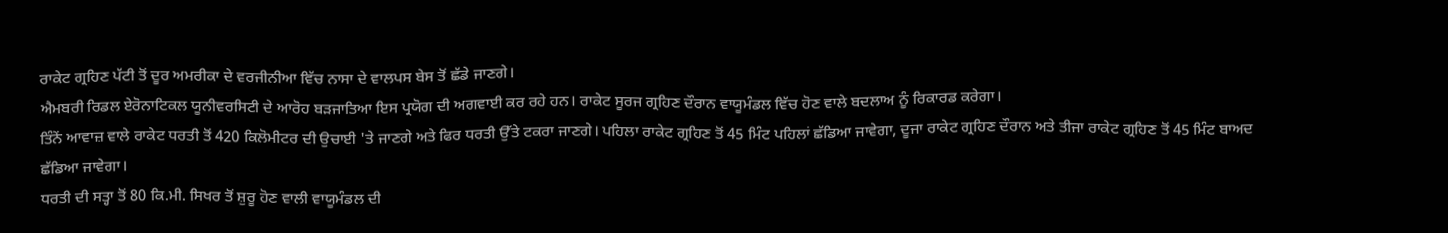ਰਾਕੇਟ ਗ੍ਰਹਿਣ ਪੱਟੀ ਤੋਂ ਦੂਰ ਅਮਰੀਕਾ ਦੇ ਵਰਜੀਨੀਆ ਵਿੱਚ ਨਾਸਾ ਦੇ ਵਾਲਪਸ ਬੇਸ ਤੋਂ ਛੱਡੇ ਜਾਣਗੇ।
ਐਮਬਰੀ ਰਿਡਲ ਏਰੋਨਾਟਿਕਲ ਯੂਨੀਵਰਸਿਟੀ ਦੇ ਆਰੋਹ ਬੜਜਾਤਿਆ ਇਸ ਪ੍ਰਯੋਗ ਦੀ ਅਗਵਾਈ ਕਰ ਰਹੇ ਹਨ। ਰਾਕੇਟ ਸੂਰਜ ਗ੍ਰਹਿਣ ਦੌਰਾਨ ਵਾਯੂਮੰਡਲ ਵਿੱਚ ਹੋਣ ਵਾਲੇ ਬਦਲਾਅ ਨੂੰ ਰਿਕਾਰਡ ਕਰੇਗਾ।
ਤਿੰਨੇਂ ਆਵਾਜ਼ ਵਾਲੇ ਰਾਕੇਟ ਧਰਤੀ ਤੋਂ 420 ਕਿਲੋਮੀਟਰ ਦੀ ਉਚਾਈ 'ਤੇ ਜਾਣਗੇ ਅਤੇ ਫਿਰ ਧਰਤੀ ਉੱਤੇ ਟਕਰਾ ਜਾਣਗੇ। ਪਹਿਲਾ ਰਾਕੇਟ ਗ੍ਰਹਿਣ ਤੋਂ 45 ਮਿੰਟ ਪਹਿਲਾਂ ਛੱਡਿਆ ਜਾਵੇਗਾ, ਦੂਜਾ ਰਾਕੇਟ ਗ੍ਰਹਿਣ ਦੌਰਾਨ ਅਤੇ ਤੀਜਾ ਰਾਕੇਟ ਗ੍ਰਹਿਣ ਤੋਂ 45 ਮਿੰਟ ਬਾਅਦ ਛੱਡਿਆ ਜਾਵੇਗਾ।
ਧਰਤੀ ਦੀ ਸਤ੍ਹਾ ਤੋਂ 80 ਕਿ.ਮੀ. ਸਿਖਰ ਤੋਂ ਸ਼ੁਰੂ ਹੋਣ ਵਾਲੀ ਵਾਯੂਮੰਡਲ ਦੀ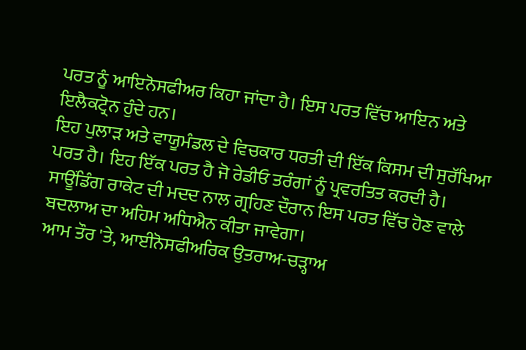ਪਰਤ ਨੂੰ ਆਇਨੋਸਫੀਅਰ ਕਿਹਾ ਜਾਂਦਾ ਹੈ। ਇਸ ਪਰਤ ਵਿੱਚ ਆਇਨ ਅਤੇ ਇਲੈਕਟ੍ਰੋਨ ਹੁੰਦੇ ਹਨ।
ਇਹ ਪੁਲਾੜ ਅਤੇ ਵਾਯੂਮੰਡਲ ਦੇ ਵਿਚਕਾਰ ਧਰਤੀ ਦੀ ਇੱਕ ਕਿਸਮ ਦੀ ਸੁਰੱਖਿਆ ਪਰਤ ਹੈ। ਇਹ ਇੱਕ ਪਰਤ ਹੈ ਜੋ ਰੇਡੀਓ ਤਰੰਗਾਂ ਨੂੰ ਪ੍ਰਵਰਤਿਤ ਕਰਦੀ ਹੈ। ਸਾਊਂਡਿੰਗ ਰਾਕੇਟ ਦੀ ਮਦਦ ਨਾਲ ਗ੍ਰਹਿਣ ਦੌਰਾਨ ਇਸ ਪਰਤ ਵਿੱਚ ਹੋਣ ਵਾਲੇ ਬਦਲਾਅ ਦਾ ਅਹਿਮ ਅਧਿਐਨ ਕੀਤਾ ਜਾਵੇਗਾ।
ਆਮ ਤੌਰ 'ਤੇ, ਆਈਨੋਸਫੀਅਰਿਕ ਉਤਰਾਅ-ਚੜ੍ਹਾਅ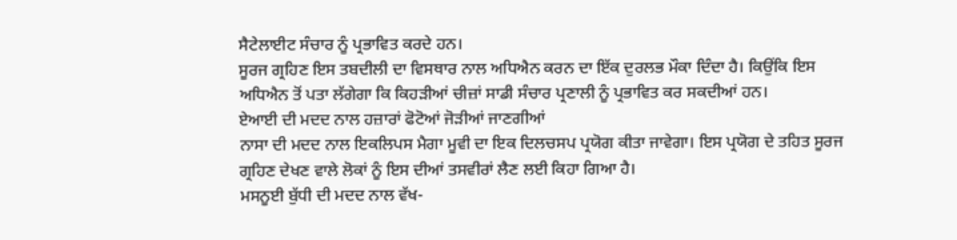ਸੈਟੇਲਾਈਟ ਸੰਚਾਰ ਨੂੰ ਪ੍ਰਭਾਵਿਤ ਕਰਦੇ ਹਨ।
ਸੂਰਜ ਗ੍ਰਹਿਣ ਇਸ ਤਬਦੀਲੀ ਦਾ ਵਿਸਥਾਰ ਨਾਲ ਅਧਿਐਨ ਕਰਨ ਦਾ ਇੱਕ ਦੁਰਲਭ ਮੌਕਾ ਦਿੰਦਾ ਹੈ। ਕਿਉਂਕਿ ਇਸ ਅਧਿਐਨ ਤੋਂ ਪਤਾ ਲੱਗੇਗਾ ਕਿ ਕਿਹੜੀਆਂ ਚੀਜ਼ਾਂ ਸਾਡੀ ਸੰਚਾਰ ਪ੍ਰਣਾਲੀ ਨੂੰ ਪ੍ਰਭਾਵਿਤ ਕਰ ਸਕਦੀਆਂ ਹਨ।
ਏਆਈ ਦੀ ਮਦਦ ਨਾਲ ਹਜ਼ਾਰਾਂ ਫੋਟੋਆਂ ਜੋੜੀਆਂ ਜਾਣਗੀਆਂ
ਨਾਸਾ ਦੀ ਮਦਦ ਨਾਲ ਇਕਲਿਪਸ ਮੈਗਾ ਮੂਵੀ ਦਾ ਇਕ ਦਿਲਚਸਪ ਪ੍ਰਯੋਗ ਕੀਤਾ ਜਾਵੇਗਾ। ਇਸ ਪ੍ਰਯੋਗ ਦੇ ਤਹਿਤ ਸੂਰਜ ਗ੍ਰਹਿਣ ਦੇਖਣ ਵਾਲੇ ਲੋਕਾਂ ਨੂੰ ਇਸ ਦੀਆਂ ਤਸਵੀਰਾਂ ਲੈਣ ਲਈ ਕਿਹਾ ਗਿਆ ਹੈ।
ਮਸਨੂਈ ਬੁੱਧੀ ਦੀ ਮਦਦ ਨਾਲ ਵੱਖ-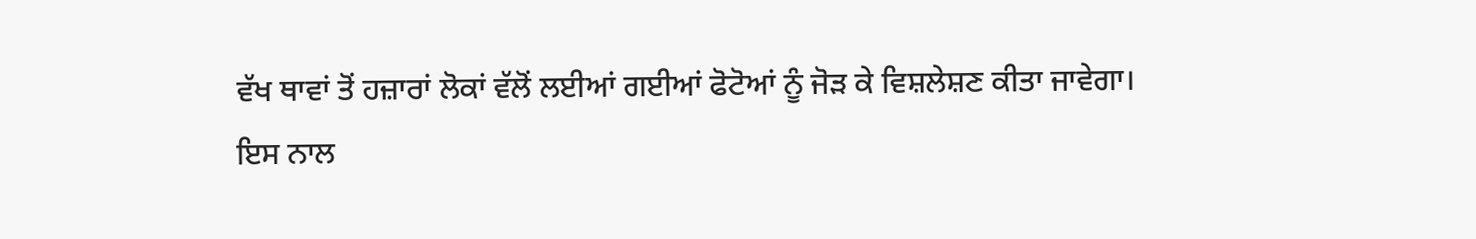ਵੱਖ ਥਾਵਾਂ ਤੋਂ ਹਜ਼ਾਰਾਂ ਲੋਕਾਂ ਵੱਲੋਂ ਲਈਆਂ ਗਈਆਂ ਫੋਟੋਆਂ ਨੂੰ ਜੋੜ ਕੇ ਵਿਸ਼ਲੇਸ਼ਣ ਕੀਤਾ ਜਾਵੇਗਾ।
ਇਸ ਨਾਲ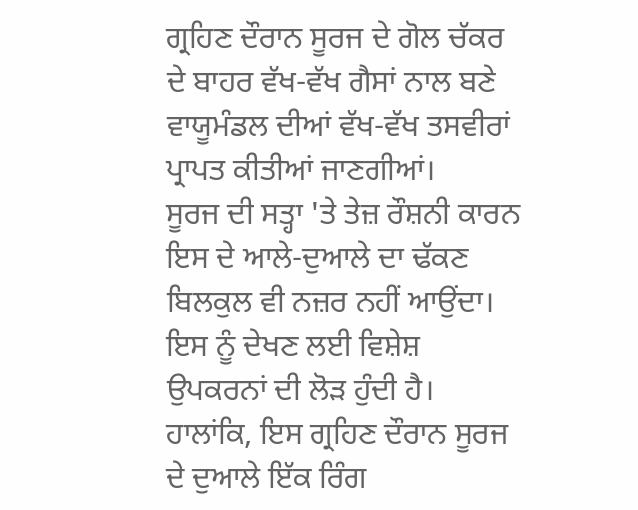ਗ੍ਰਹਿਣ ਦੌਰਾਨ ਸੂਰਜ ਦੇ ਗੋਲ ਚੱਕਰ ਦੇ ਬਾਹਰ ਵੱਖ-ਵੱਖ ਗੈਸਾਂ ਨਾਲ ਬਣੇ ਵਾਯੂਮੰਡਲ ਦੀਆਂ ਵੱਖ-ਵੱਖ ਤਸਵੀਰਾਂ ਪ੍ਰਾਪਤ ਕੀਤੀਆਂ ਜਾਣਗੀਆਂ।
ਸੂਰਜ ਦੀ ਸਤ੍ਹਾ 'ਤੇ ਤੇਜ਼ ਰੌਸ਼ਨੀ ਕਾਰਨ ਇਸ ਦੇ ਆਲੇ-ਦੁਆਲੇ ਦਾ ਢੱਕਣ ਬਿਲਕੁਲ ਵੀ ਨਜ਼ਰ ਨਹੀਂ ਆਉਂਦਾ। ਇਸ ਨੂੰ ਦੇਖਣ ਲਈ ਵਿਸ਼ੇਸ਼ ਉਪਕਰਨਾਂ ਦੀ ਲੋੜ ਹੁੰਦੀ ਹੈ।
ਹਾਲਾਂਕਿ, ਇਸ ਗ੍ਰਹਿਣ ਦੌਰਾਨ ਸੂਰਜ ਦੇ ਦੁਆਲੇ ਇੱਕ ਰਿੰਗ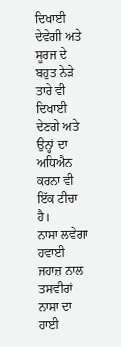ਦਿਖਾਈ ਦੇਵੇਗੀ ਅਤੇ ਸੂਰਜ ਦੇ ਬਹੁਤ ਨੇੜੇ ਤਾਰੇ ਵੀ ਦਿਖਾਈ ਦੇਣਗੇ ਅਤੇ ਉਨ੍ਹਾਂ ਦਾ ਅਧਿਐਨ ਕਰਨਾ ਵੀ ਇੱਕ ਟੀਚਾ ਹੈ।
ਨਾਸਾ ਲਵੇਗਾ ਹਵਾਈ ਜਹਾਜ਼ ਨਾਲ ਤਸਵੀਰਾਂ
ਨਾਸਾ ਦਾ ਹਾਈ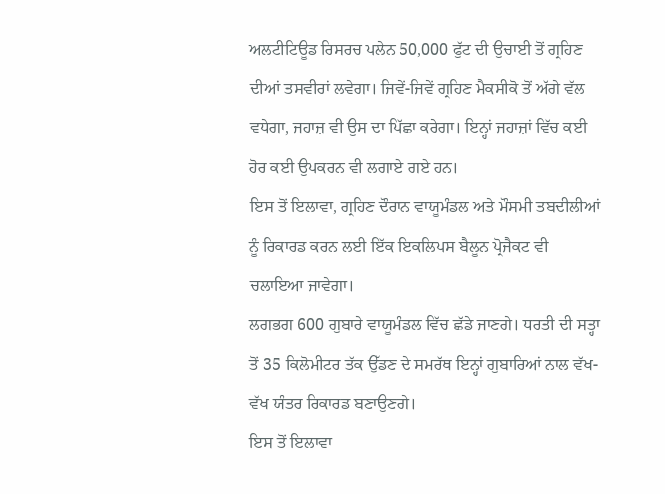ਅਲਟੀਟਿਊਡ ਰਿਸਰਚ ਪਲੇਨ 50,000 ਫੁੱਟ ਦੀ ਉਚਾਈ ਤੋਂ ਗ੍ਰਹਿਣ ਦੀਆਂ ਤਸਵੀਰਾਂ ਲਵੇਗਾ। ਜਿਵੇਂ-ਜਿਵੇਂ ਗ੍ਰਹਿਣ ਮੈਕਸੀਕੋ ਤੋਂ ਅੱਗੇ ਵੱਲ ਵਧੇਗਾ, ਜਹਾਜ਼ ਵੀ ਉਸ ਦਾ ਪਿੱਛਾ ਕਰੇਗਾ। ਇਨ੍ਹਾਂ ਜਹਾਜ਼ਾਂ ਵਿੱਚ ਕਈ ਹੋਰ ਕਈ ਉਪਕਰਨ ਵੀ ਲਗਾਏ ਗਏ ਹਨ।
ਇਸ ਤੋਂ ਇਲਾਵਾ, ਗ੍ਰਹਿਣ ਦੌਰਾਨ ਵਾਯੂਮੰਡਲ ਅਤੇ ਮੌਸਮੀ ਤਬਦੀਲੀਆਂ ਨੂੰ ਰਿਕਾਰਡ ਕਰਨ ਲਈ ਇੱਕ ਇਕਲਿਪਸ ਬੈਲੂਨ ਪ੍ਰੋਜੈਕਟ ਵੀ ਚਲਾਇਆ ਜਾਵੇਗਾ।
ਲਗਭਗ 600 ਗੁਬਾਰੇ ਵਾਯੂਮੰਡਲ ਵਿੱਚ ਛੱਡੇ ਜਾਣਗੇ। ਧਰਤੀ ਦੀ ਸਤ੍ਹਾ ਤੋਂ 35 ਕਿਲੋਮੀਟਰ ਤੱਕ ਉੱਡਣ ਦੇ ਸਮਰੱਥ ਇਨ੍ਹਾਂ ਗੁਬਾਰਿਆਂ ਨਾਲ ਵੱਖ-ਵੱਖ ਯੰਤਰ ਰਿਕਾਰਡ ਬਣਾਉਣਗੇ।
ਇਸ ਤੋਂ ਇਲਾਵਾ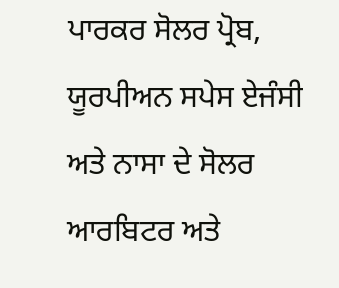ਪਾਰਕਰ ਸੋਲਰ ਪ੍ਰੋਬ, ਯੂਰਪੀਅਨ ਸਪੇਸ ਏਜੰਸੀ ਅਤੇ ਨਾਸਾ ਦੇ ਸੋਲਰ ਆਰਬਿਟਰ ਅਤੇ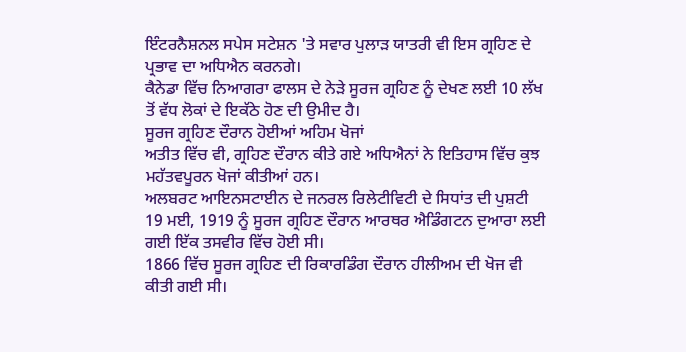ਇੰਟਰਨੈਸ਼ਨਲ ਸਪੇਸ ਸਟੇਸ਼ਨ 'ਤੇ ਸਵਾਰ ਪੁਲਾੜ ਯਾਤਰੀ ਵੀ ਇਸ ਗ੍ਰਹਿਣ ਦੇ ਪ੍ਰਭਾਵ ਦਾ ਅਧਿਐਨ ਕਰਨਗੇ।
ਕੈਨੇਡਾ ਵਿੱਚ ਨਿਆਗਰਾ ਫਾਲਸ ਦੇ ਨੇੜੇ ਸੂਰਜ ਗ੍ਰਹਿਣ ਨੂੰ ਦੇਖਣ ਲਈ 10 ਲੱਖ ਤੋਂ ਵੱਧ ਲੋਕਾਂ ਦੇ ਇਕੱਠੇ ਹੋਣ ਦੀ ਉਮੀਦ ਹੈ।
ਸੂਰਜ ਗ੍ਰਹਿਣ ਦੌਰਾਨ ਹੋਈਆਂ ਅਹਿਮ ਖੋਜਾਂ
ਅਤੀਤ ਵਿੱਚ ਵੀ, ਗ੍ਰਹਿਣ ਦੌਰਾਨ ਕੀਤੇ ਗਏ ਅਧਿਐਨਾਂ ਨੇ ਇਤਿਹਾਸ ਵਿੱਚ ਕੁਝ ਮਹੱਤਵਪੂਰਨ ਖੋਜਾਂ ਕੀਤੀਆਂ ਹਨ।
ਅਲਬਰਟ ਆਇਨਸਟਾਈਨ ਦੇ ਜਨਰਲ ਰਿਲੇਟੀਵਿਟੀ ਦੇ ਸਿਧਾਂਤ ਦੀ ਪੁਸ਼ਟੀ 19 ਮਈ, 1919 ਨੂੰ ਸੂਰਜ ਗ੍ਰਹਿਣ ਦੌਰਾਨ ਆਰਥਰ ਐਡਿੰਗਟਨ ਦੁਆਰਾ ਲਈ ਗਈ ਇੱਕ ਤਸਵੀਰ ਵਿੱਚ ਹੋਈ ਸੀ।
1866 ਵਿੱਚ ਸੂਰਜ ਗ੍ਰਹਿਣ ਦੀ ਰਿਕਾਰਡਿੰਗ ਦੌਰਾਨ ਹੀਲੀਅਮ ਦੀ ਖੋਜ ਵੀ ਕੀਤੀ ਗਈ ਸੀ।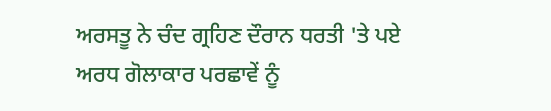ਅਰਸਤੂ ਨੇ ਚੰਦ ਗ੍ਰਹਿਣ ਦੌਰਾਨ ਧਰਤੀ 'ਤੇ ਪਏ ਅਰਧ ਗੋਲਾਕਾਰ ਪਰਛਾਵੇਂ ਨੂੰ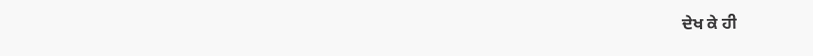ਦੇਖ ਕੇ ਹੀ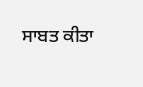ਸਾਬਤ ਕੀਤਾ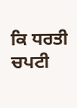ਕਿ ਧਰਤੀ ਚਪਟੀ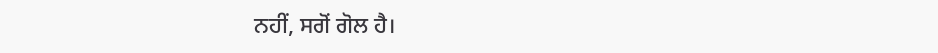ਨਹੀਂ, ਸਗੋਂ ਗੋਲ ਹੈ।